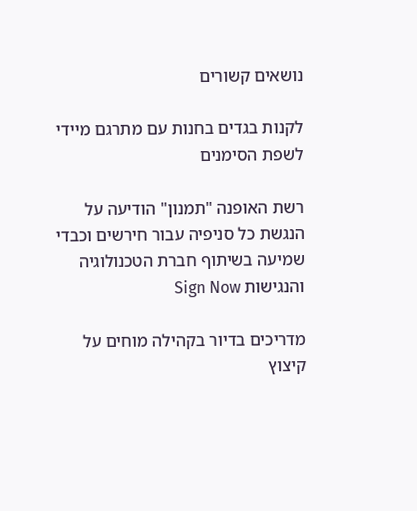נושאים קשורים

לקנות בגדים בחנות עם מתרגם מיידי לשפת הסימנים

רשת האופנה "תמנון" הודיעה על הנגשת כל סניפיה עבור חירשים וכבדי שמיעה בשיתוף חברת הטכנולוגיה והנגישות Sign Now

מדריכים בדיור בקהילה מוחים על קיצוץ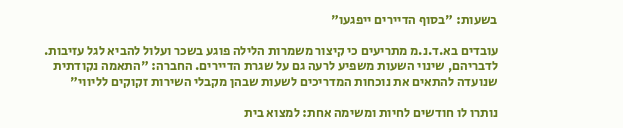בשעות: "בסוף הדיירים ייפגעו"

עובדים בא.ד.נ.מ מתריעים כי קיצור משמרות הלילה פוגע בשכר ועלול להביא לגל עזיבות. לדבריהם, שינוי השעות משפיע לרעה גם על שגרת הדיירים. החברה: "התאמה נקודתית שנועדה להתאים את נוכחות המדריכים לשעות שבהן מקבלי השירות זקוקים לליווי"

נותרו לו חודשים לחיות ומשימה אחת: למצוא בית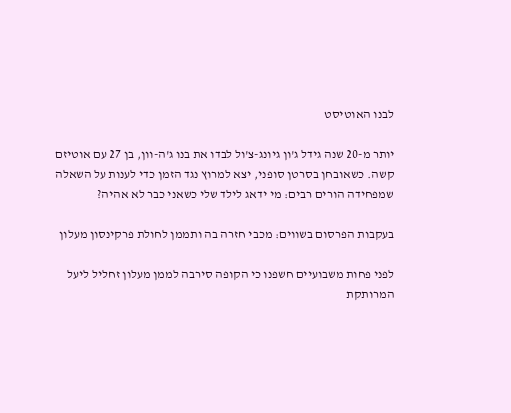לבנו האוטיסט

יותר מ-20 שנה גידל ג'ון גיונג-צ'ול לבדו את בנו ג'ה-וון, בן 27 עם אוטיזם קשה. כשאובחן בסרטן סופני, יצא למרוץ נגד הזמן כדי לענות על השאלה שמפחידה הורים רבים: מי ידאג לילד שלי כשאני כבר לא אהיה?

בעקבות הפרסום בשווים: מכבי חזרה בה ותממן לחולת פרקינסון מעלון

לפני פחות משבועיים חשפנו כי הקופה סירבה לממן מעלון זחליל ליעל המרותקת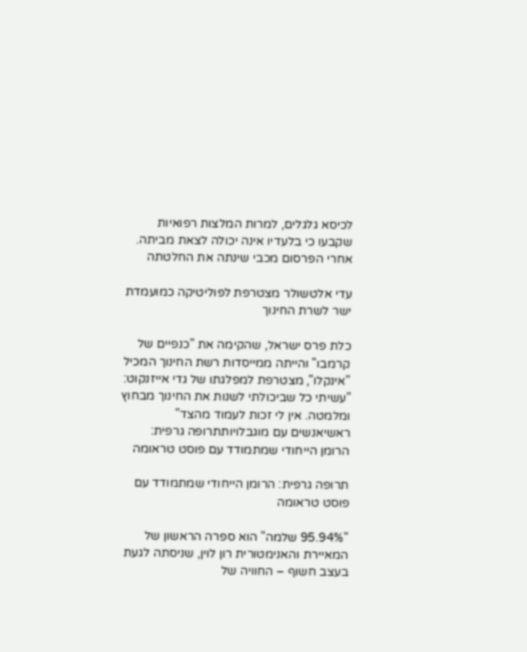לכיסא גלגלים, למרות המלצות רפואיות שקבעו כי בלעדיו אינה יכולה לצאת מביתה. אחרי הפרסום מכבי שינתה את החלטתה

עדי אלטשולר מצטרפת לפוליטיקה כמועמדת ישר לשרת החינוך

כלת פרס ישראל, שהקימה את "כנפיים של קרמבו" והייתה ממייסדות רשת החינוך המכיל "אינקלו", מצטרפת למפלגתו של גדי אייזנקוט: "עשיתי כל שביכולתי לשנות את החינוך מבחוץ ומלמטה. אין לי זכות לעמוד מהצד"
ראשיאנשים עם מוגבלויותתרופה גרפית: הרומן הייחודי שמתמודד עם פוסט טראומה

תרופה גרפית: הרומן הייחודי שמתמודד עם פוסט טראומה

"95.94% שלמה" הוא ספרה הראשון של המאיירת והאנימטורית רון לוין, שניסתה לגעת בעצב חשוף – החוויה של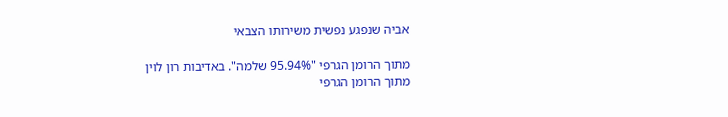אביה שנפגע נפשית משירותו הצבאי

מתוך הרומן הגרפי "95.94% שלמה". באדיבות רון לוין
מתוך הרומן הגרפי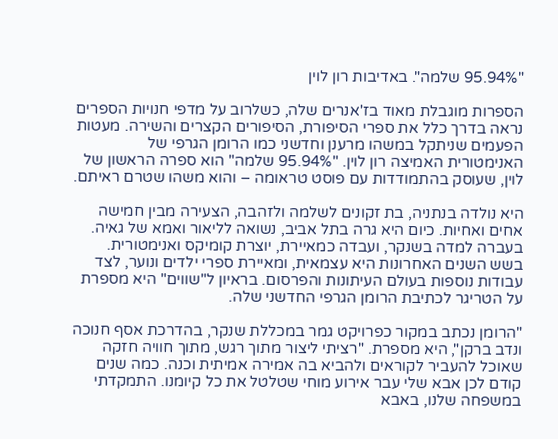"95.94% שלמה". באדיבות רון לוין

הספרות מוגבלת מאוד בז'אנרים שלה, כשלרוב על מדפי חנויות הספרים נראה בדרך כלל את ספרי הסיפורת, הסיפורים הקצרים והשירה. מעטות הפעמים שניתקל במשהו מרענן וחדשני כמו הרומן הגרפי של האנימטורית האמיצה רון לוין. "95.94% שלמה" הוא ספרה הראשון של לוין, שעוסק בהתמודדות עם פוסט טראומה – והוא משהו שטרם ראיתם.

היא נולדה בנתניה, בת זקונים לשלמה ולזהבה, הצעירה מבין חמישה אחים ואחיות. כיום היא גרה בתל אביב, נשואה לליאור ואמא של גאיה. בעברה למדה בשנקר, ועבדה כמאיירת, יוצרת קומיקס ואנימטורית. בשש השנים האחרונות היא עצמאית, ומאיירת ספרי ילדים ונוער, לצד עבודות נוספות בעולם העיתונות והפרסום. בראיון ל"שווים" היא מספרת על הטריגר לכתיבת הרומן הגרפי החדשני שלה.

"הרומן נכתב במקור כפרויקט גמר במכללת שנקר, בהדרכת אסף חנוכה ונדב ברקן", היא מספרת. "רציתי ליצור מתוך רגש, מתוך חוויה חזקה שאוכל להעביר לקוראים ולהביא בה אמירה אמיתית וכנה. כמה שנים קודם לכן אבא שלי עבר אירוע מוחי שטלטל את כל קיומנו. התמקדתי במשפחה שלנו, באבא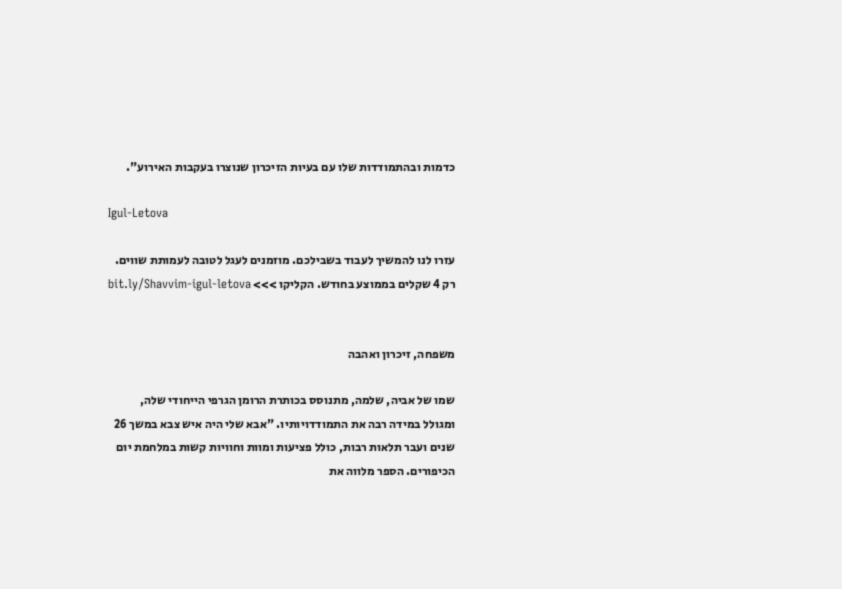כדמות ובהתמודדות שלו עם בעיות הזיכרון שנוצרו בעקבות האירוע".

Igul-Letova

עזרו לנו להמשיך לעבוד בשבילכם. מוזמנים לעגל לטובה לעמותת שווים. רק 4 שקלים בממוצע בחודש. הקליקו >>> bit.ly/Shavvim-igul-letova


משפחה, זיכרון ואהבה

שמו של אביה, שלמה, מתנוסס בכותרת הרומן הגרפי הייחודי שלה, ומגולל במידה רבה את התמודדויותיו. "אבא שלי היה איש צבא במשך 26 שנים ועבר תלאות רבות, כולל פציעות ומוות וחוויות קשות במלחמת יום הכיפורים. הספר מלווה את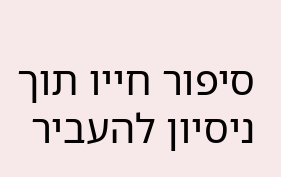סיפור חייו תוך ניסיון להעביר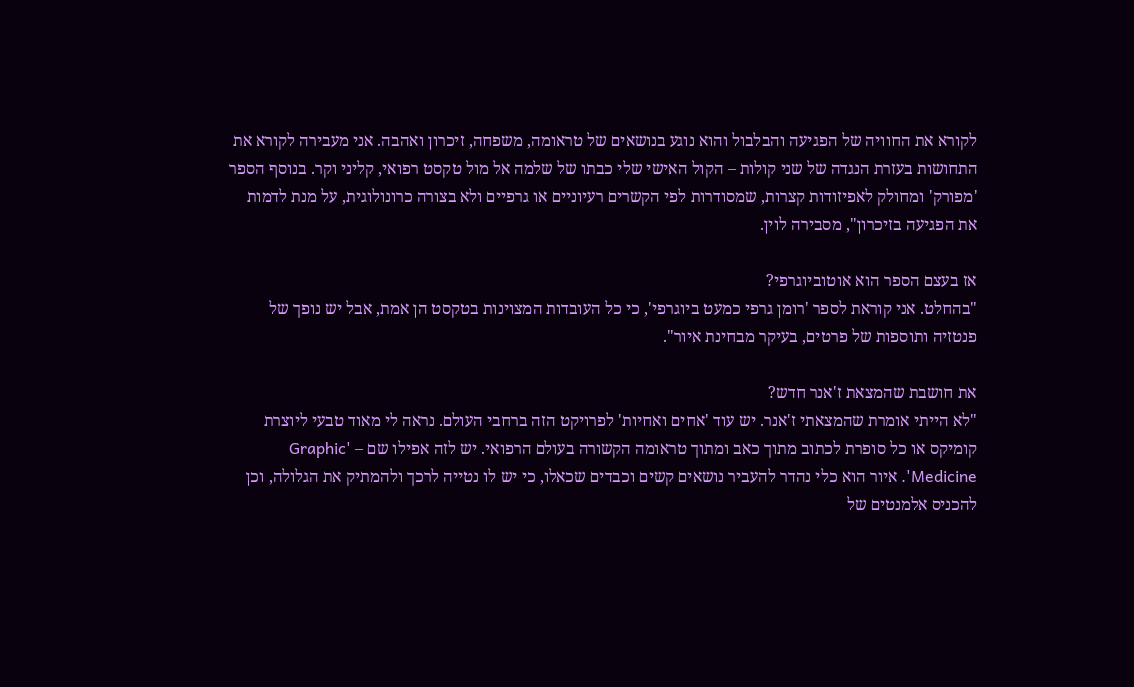לקורא את החוויה של הפגיעה והבלבול והוא נוגע בנושאים של טראומה, משפחה, זיכרון ואהבה. אני מעבירה לקורא את התחושות בעזרת הנגדה של שני קולות – הקול האישי שלי כבתו של שלמה אל מול טקסט רפואי, קליני וקר. בנוסף הספר 'מפורק' ומחולק לאפיזודות קצרות, שמסודרות לפי הקשרים רעיוניים או גרפיים ולא בצורה כרונולוגית, על מנת לדמות את הפגיעה בזיכרון", מסבירה לוין.

אז בעצם הספר הוא אוטוביוגרפי?
"בהחלט. אני קוראת לספר 'רומן גרפי כמעט ביוגרפי', כי כל העובדות המצוינות בטקסט הן אמת, אבל יש נופך של פנטזיה ותוספות של פרטים, בעיקר מבחינת איור".

את חושבת שהמצאת ז'אנר חדש?
"לא הייתי אומרת שהמצאתי ז'אנר. יש עוד 'אחים ואחיות' לפרויקט הזה ברחבי העולם. נראה לי מאוד טבעי ליוצרת קומיקס או כל סופרת לכתוב מתוך כאב ומתוך טראומה הקשורה בעולם הרפואי. יש לזה אפילו שם – 'Graphic Medicine'. איור הוא כלי נהדר להעביר נושאים קשים וכבדים שכאלו, כי יש לו נטייה לרכך ולהמתיק את הגלולה, וכן להכניס אלמנטים של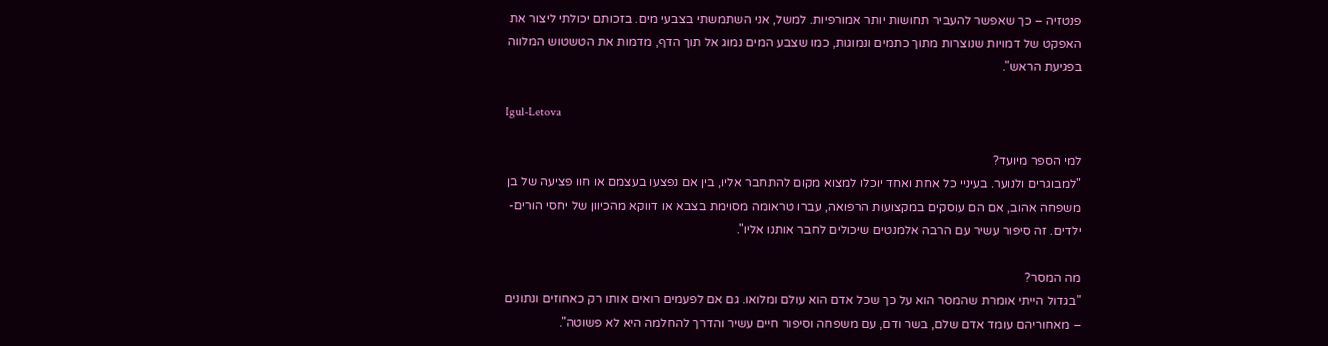פנטזיה – כך שאפשר להעביר תחושות יותר אמורפיות. למשל, אני השתמשתי בצבעי מים. בזכותם יכולתי ליצור את האפקט של דמויות שנוצרות מתוך כתמים ונמוגות, כמו שצבע המים נמוג אל תוך הדף, מדמות את הטשטוש המלווה בפגיעת הראש".

Igul-Letova

למי הספר מיועד?
"למבוגרים ולנוער. בעיניי כל אחת ואחד יוכלו למצוא מקום להתחבר אליו, בין אם נפצעו בעצמם או חוו פציעה של בן משפחה אהוב, אם הם עוסקים במקצועות הרפואה, עברו טראומה מסוימת בצבא או דווקא מהכיוון של יחסי הורים-ילדים. זה סיפור עשיר עם הרבה אלמנטים שיכולים לחבר אותנו אליו".

מה המסר?
"בגדול הייתי אומרת שהמסר הוא על כך שכל אדם הוא עולם ומלואו. גם אם לפעמים רואים אותו רק כאחוזים ונתונים – מאחוריהם עומד אדם שלם, בשר ודם, עם משפחה וסיפור חיים עשיר והדרך להחלמה היא לא פשוטה".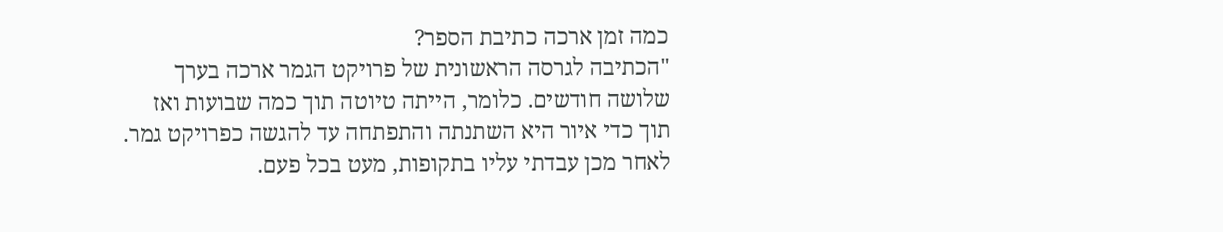כמה זמן ארכה כתיבת הספר?
"הכתיבה לגרסה הראשונית של פרויקט הגמר ארכה בערך שלושה חודשים. כלומר, הייתה טיוטה תוך כמה שבועות ואז תוך כדי איור היא השתנתה והתפתחה עד להגשה כפרויקט גמר. לאחר מכן עבדתי עליו בתקופות, מעט בכל פעם.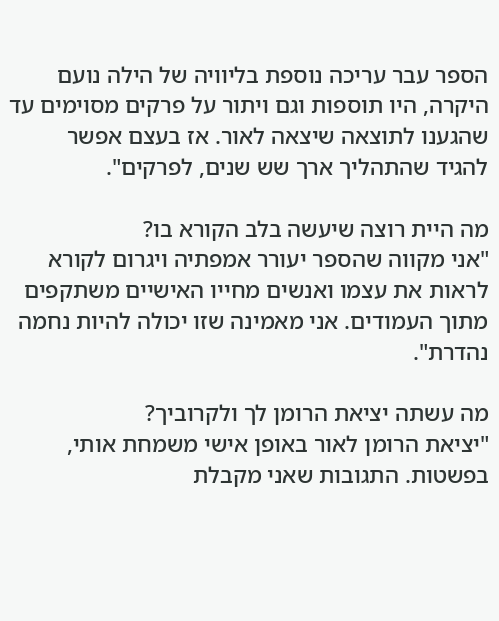הספר עבר עריכה נוספת בליוויה של הילה נועם היקרה, היו תוספות וגם ויתור על פרקים מסוימים עד שהגענו לתוצאה שיצאה לאור. אז בעצם אפשר להגיד שהתהליך ארך שש שנים, לפרקים".

מה היית רוצה שיעשה בלב הקורא בו?
"אני מקווה שהספר יעורר אמפתיה ויגרום לקורא לראות את עצמו ואנשים מחייו האישיים משתקפים מתוך העמודים. אני מאמינה שזו יכולה להיות נחמה נהדרת".

מה עשתה יציאת הרומן לך ולקרוביך?
"יציאת הרומן לאור באופן אישי משמחת אותי, בפשטות. התגובות שאני מקבלת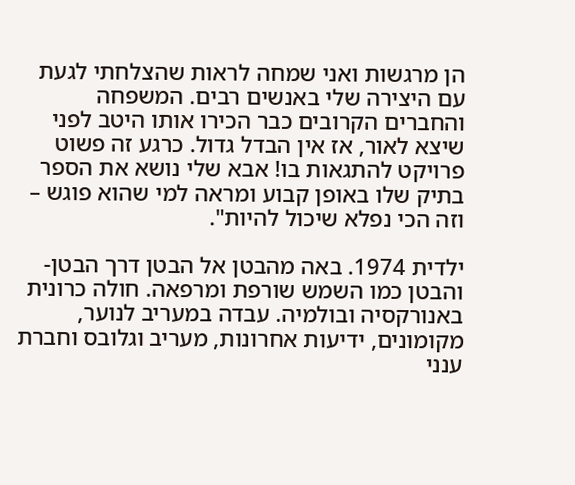הן מרגשות ואני שמחה לראות שהצלחתי לגעת עם היצירה שלי באנשים רבים. המשפחה והחברים הקרובים כבר הכירו אותו היטב לפני שיצא לאור, אז אין הבדל גדול. כרגע זה פשוט פרויקט להתגאות בו! אבא שלי נושא את הספר בתיק שלו באופן קבוע ומראה למי שהוא פוגש – וזה הכי נפלא שיכול להיות".

ילדית 1974. באה מהבטן אל הבטן דרך הבטן-והבטן כמו השמש שורפת ומרפאה. חולה כרונית באנורקסיה ובולמיה. עבדה במעריב לנוער, מקומונים, ידיעות אחרונות, מעריב וגלובס וחברת ענני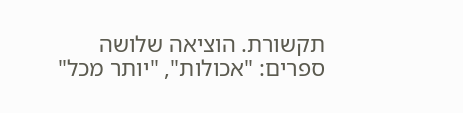תקשורת. הוציאה שלושה ספרים: "אכולות", "יותר מכל"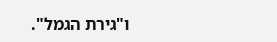ו"גירת הגמל".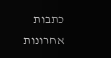כתבות אחרונות